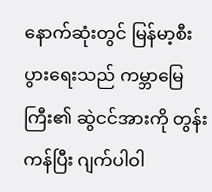နောက်ဆုံးတွင် မြန်မာ့စီးပွားရေးသည် ကမ္ဘာမြေကြီး၏ ဆွဲငင်အားကို တွန်းကန်ပြီး ဂျက်ပါဝါ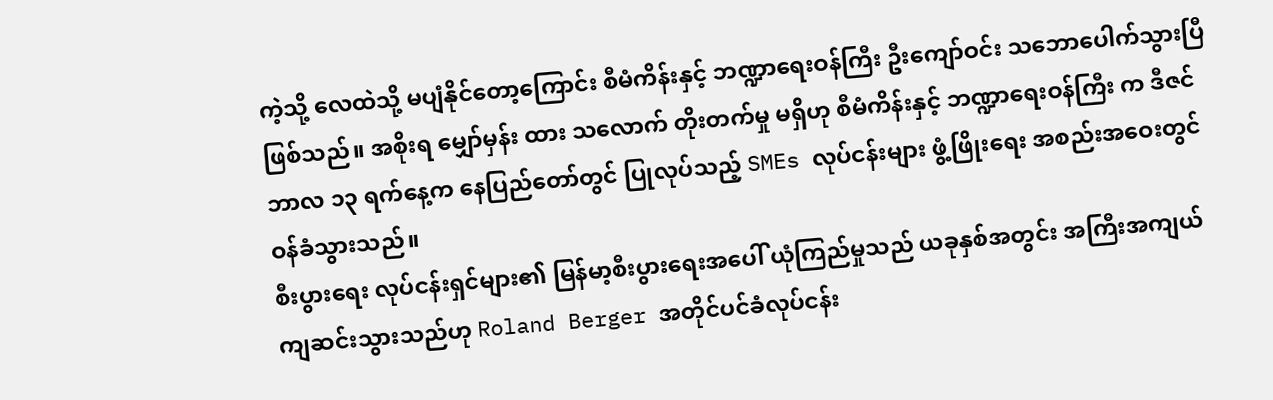ကဲ့သို့ လေထဲသို့ မပျံနိုင်တော့ကြောင်း စီမံကိန်းနှင့် ဘဏ္ဍာရေးဝန်ကြီး ဦးကျော်ဝင်း သဘောပေါက်သွားပြီဖြစ်သည်။ အစိုးရ မျှော်မှန်း ထား သလောက် တိုးတက်မှု မရှိဟု စီမံကိန်းနှင့် ဘဏ္ဍာရေးဝန်ကြီး က ဒီဇင်ဘာလ ၁၃ ရက်နေ့က နေပြည်တော်တွင် ပြုလုပ်သည့် SMEs လုပ်ငန်းများ ဖွံ့ဖြိုးရေး အစည်းအဝေးတွင် ဝန်ခံသွားသည်။
စီးပွားရေး လုပ်ငန်းရှင်များ၏ မြန်မာ့စီးပွားရေးအပေါ် ယုံကြည်မှုသည် ယခုနှစ်အတွင်း အကြီးအကျယ် ကျဆင်းသွားသည်ဟု Roland Berger အတိုင်ပင်ခံလုပ်ငန်း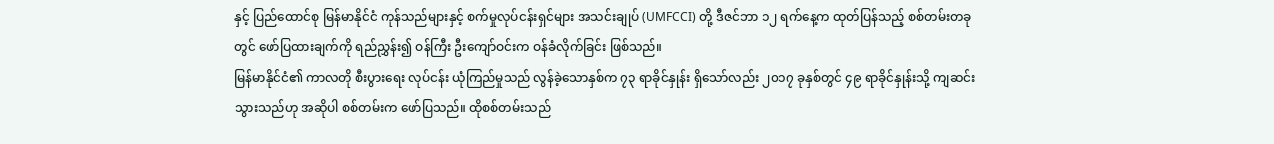နှင့် ပြည်ထောင်စု မြန်မာနိုင်ငံ ကုန်သည်များနှင့် စက်မှုလုပ်ငန်းရှင်များ အသင်းချုပ် (UMFCCI) တို့ ဒီဇင်ဘာ ၁၂ ရက်နေ့က ထုတ်ပြန်သည့် စစ်တမ်းတခုတွင် ဖော်ပြထားချက်ကို ရည်ညွှန်း၍ ဝန်ကြီး ဦးကျော်ဝင်းက ဝန်ခံလိုက်ခြင်း ဖြစ်သည်။
မြန်မာနိုင်ငံ၏ ကာလတို စီးပွားရေး လုပ်ငန်း ယုံကြည်မှုသည် လွန်ခဲ့သောနှစ်က ၇၃ ရာခိုင်နှုန်း ရှိသော်လည်း ၂၀၁၇ ခုနှစ်တွင် ၄၉ ရာခိုင်နှုန်းသို့ ကျဆင်းသွားသည်ဟု အဆိုပါ စစ်တမ်းက ဖော်ပြသည်။ ထိုစစ်တမ်းသည်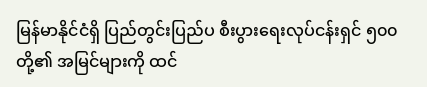မြန်မာနိုင်ငံရှိ ပြည်တွင်းပြည်ပ စီးပွားရေးလုပ်ငန်းရှင် ၅၀၀ တို့၏ အမြင်များကို ထင်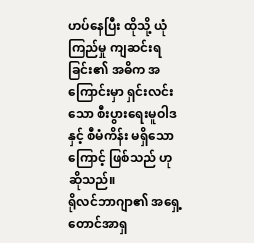ဟပ်နေပြီး ထိုသို့ ယုံကြည်မှု ကျဆင်းရခြင်း၏ အဓိက အကြောင်းမှာ ရှင်းလင်းသော စီးပွားရေးမူဝါဒနှင့် စီမံကိန်း မရှိသောကြောင့် ဖြစ်သည် ဟု ဆိုသည်။
ရိုလင်ဘာဂျာ၏ အရှေ့တောင်အာရှ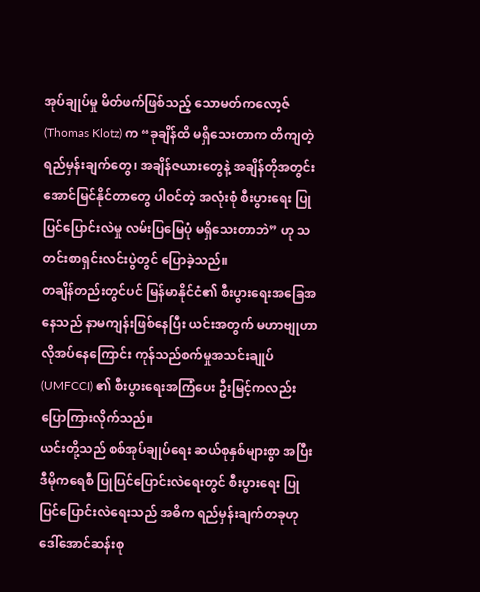အုပ်ချုပ်မှု မိတ်ဖက်ဖြစ်သည့် သောမတ်ကလော့ဇ် (Thomas Klotz) က “ခုချိန်ထိ မရှိသေးတာက တိကျတဲ့ ရည်မှန်းချက်တွေ၊ အချိန်ဇယားတွေနဲ့ အချိန်တိုအတွင်း အောင်မြင်နိုင်တာတွေ ပါဝင်တဲ့ အလုံးစုံ စီးပွားရေး ပြုပြင်ပြောင်းလဲမှု လမ်းပြမြေပုံ မရှိသေးတာဘဲ” ဟု သတင်းစာရှင်းလင်းပွဲတွင် ပြောခဲ့သည်။
တချိန်တည်းတွင်ပင် မြန်မာနိုင်ငံ၏ စီးပွားရေးအခြေအနေသည် နာမကျန်းဖြစ်နေပြီး ယင်းအတွက် မဟာဗျုဟာလိုအပ်နေကြောင်း ကုန်သည်စက်မှုအသင်းချုပ် (UMFCCI) ၏ စီးပွားရေးအကြံပေး ဦးမြင့်ကလည်း ပြောကြားလိုက်သည်။
ယင်းတို့သည် စစ်အုပ်ချုပ်ရေး ဆယ်စုနှစ်များစွာ အပြီး ဒီမိုကရေစီ ပြုပြင်ပြောင်းလဲရေးတွင် စီးပွားရေး ပြုပြင်ပြောင်းလဲရေးသည် အဓိက ရည်မှန်းချက်တခုဟု ဒေါ်အောင်ဆန်းစု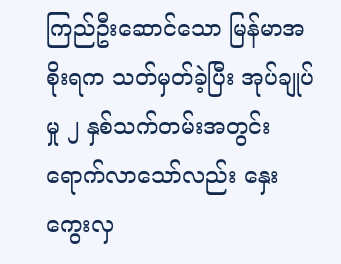ကြည်ဦးဆောင်သော မြန်မာအစိုးရက သတ်မှတ်ခဲ့ပြီး အုပ်ချုပ်မှု ၂ နှစ်သက်တမ်းအတွင်း ရောက်လာသော်လည်း နှေးကွေးလှ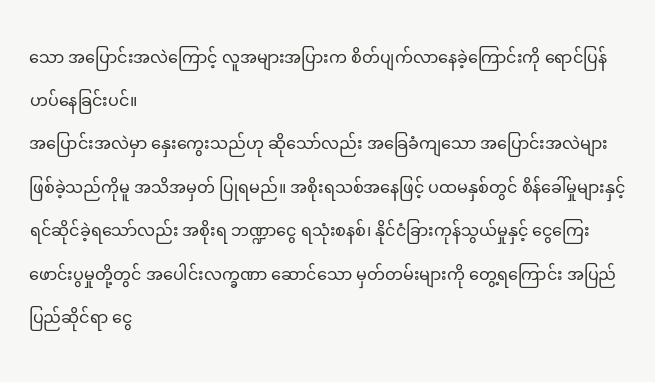သော အပြောင်းအလဲကြောင့် လူအများအပြားက စိတ်ပျက်လာနေခဲ့ကြောင်းကို ရောင်ပြန်ဟပ်နေခြင်းပင်။
အပြောင်းအလဲမှာ နှေးကွေးသည်ဟု ဆိုသော်လည်း အခြေခံကျသော အပြောင်းအလဲများ ဖြစ်ခဲ့သည်ကိုမူ အသိအမှတ် ပြုရမည်။ အစိုးရသစ်အနေဖြင့် ပထမနှစ်တွင် စိန်ခေါ်မှုများနှင့် ရင်ဆိုင်ခဲ့ရသော်လည်း အစိုးရ ဘဏ္ဍာငွေ ရသုံးစနစ်၊ နိုင်ငံခြားကုန်သွယ်မှုနှင့် ငွေကြေးဖောင်းပွမှုတို့တွင် အပေါင်းလက္ခဏာ ဆောင်သော မှတ်တမ်းများကို တွေ့ရကြောင်း အပြည်ပြည်ဆိုင်ရာ ငွေ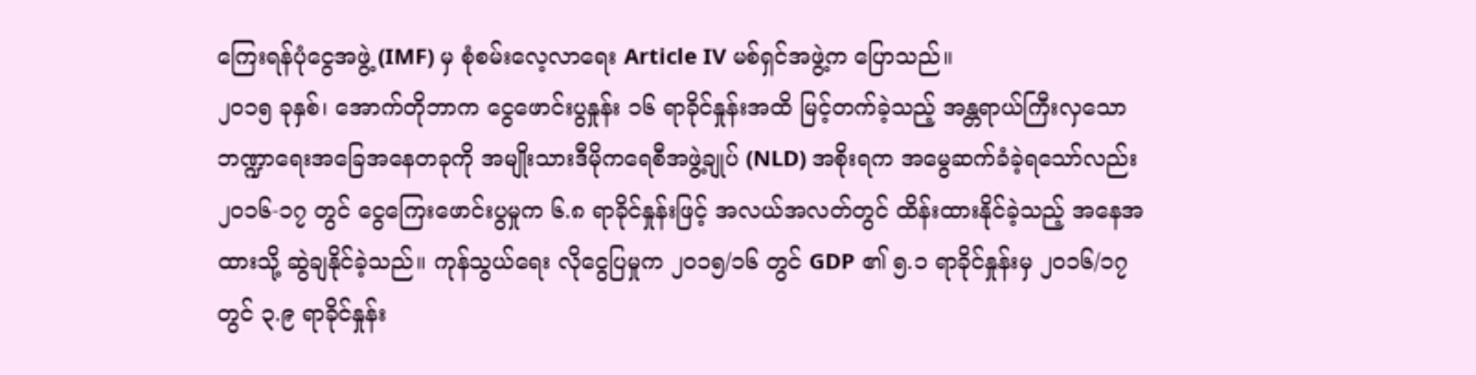ကြေးရန်ပုံငွေအဖွဲ့ (IMF) မှ စုံစမ်းလေ့လာရေး Article IV မစ်ရှင်အဖွဲ့က ပြောသည်။
၂၀၁၅ ခုနှစ်၊ အောက်တိုဘာက ငွေဖောင်းပွနှုန်း ၁၆ ရာခိုင်နှုန်းအထိ မြင့်တက်ခဲ့သည့် အန္တရာယ်ကြီးလှသော ဘဏ္ဍာရေးအခြေအနေတခုကို အမျိုးသားဒီမိုကရေစီအဖွဲ့ချုပ် (NLD) အစိုးရက အမွေဆက်ခံခဲ့ရသော်လည်း ၂၀၁၆-၁၇ တွင် ငွေကြေးဖောင်းပွမှုက ၆.၈ ရာခိုင်နှုန်းဖြင့် အလယ်အလတ်တွင် ထိန်းထားနိုင်ခဲ့သည့် အနေအထားသို့ ဆွဲချနိုင်ခဲ့သည်။ ကုန်သွယ်ရေး လိုငွေပြမှုက ၂၀၁၅/၁၆ တွင် GDP ၏ ၅.၁ ရာခိုင်နှုန်းမှ ၂၀၁၆/၁၇ တွင် ၃.၉ ရာခိုင်နှုန်း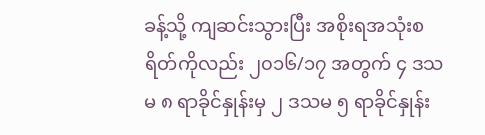ခန့်သို့ ကျဆင်းသွားပြီး အစိုးရအသုံးစရိတ်ကိုလည်း ၂၀၁၆/၁၇ အတွက် ၄ ဒသမ ၈ ရာခိုင်နှုန်းမှ ၂ ဒသမ ၅ ရာခိုင်နှုန်း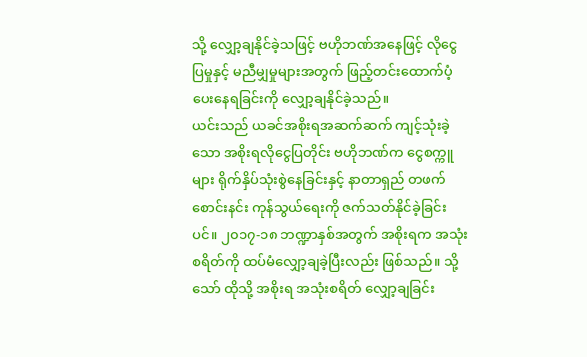သို့ လျှော့ချနိုင်ခဲ့သဖြင့် ဗဟိုဘဏ်အနေဖြင့် လိုငွေပြမှုနှင့် မညီမျှမှုများအတွက် ဖြည့်တင်းထောက်ပံ့ပေးနေရခြင်းကို လျှော့ချနိုင်ခဲ့သည်။
ယင်းသည် ယခင်အစိုးရအဆက်ဆက် ကျင့်သုံးခဲ့သော အစိုးရလိုငွေပြတိုင်း ဗဟိုဘဏ်က ငွေစက္ကူများ ရိုက်နှိပ်သုံးစွဲနေခြင်းနှင့် နာတာရှည် တဖက်စောင်းနင်း ကုန်သွယ်ရေးကို ဇက်သတ်နိုင်ခဲ့ခြင်းပင်။ ၂၀၁၇-၁၈ ဘဏ္ဍာနှစ်အတွက် အစိုးရက အသုံးစရိတ်ကို ထပ်မံလျှော့ချခဲ့ပြီးလည်း ဖြစ်သည်။ သို့သော် ထိုသို့ အစိုးရ အသုံးစရိတ် လျှော့ချခြင်း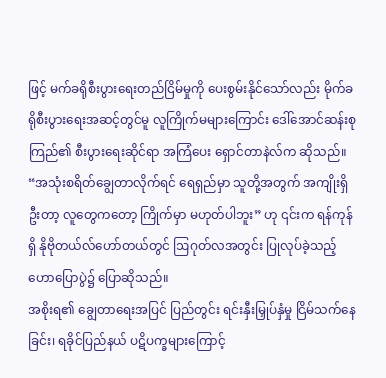ဖြင့် မက်ခရိုစီးပွားရေးတည်ငြိမ်မှုကို ပေးစွမ်းနိုင်သော်လည်း မိုက်ခရိုစီးပွားရေးအဆင့်တွင်မူ လူကြိုက်မများကြောင်း ဒေါ်အောင်ဆန်းစုကြည်၏ စီးပွားရေးဆိုင်ရာ အကြံပေး ရှောင်တာနဲလ်က ဆိုသည်။ “အသုံးစရိတ်ချွေတာလိုက်ရင် ရေရှည်မှာ သူတို့အတွက် အကျိုးရှိဦးတာ့ လူတွေကတော့ ကြိုက်မှာ မဟုတ်ပါဘူး” ဟု ၎င်းက ရန်ကုန်ရှိ နိုဗိုတယ်လ်ဟော်တယ်တွင် ဩဂုတ်လအတွင်း ပြုလုပ်ခဲ့သည့် ဟောပြောပွဲ၌ ပြောဆိုသည်။
အစိုးရ၏ ချွေတာရေးအပြင် ပြည်တွင်း ရင်းနှီးမြှုပ်နှံမှု ငြိမ်သက်နေခြင်း၊ ရခိုင်ပြည်နယ် ပဋိပက္ခများကြောင့်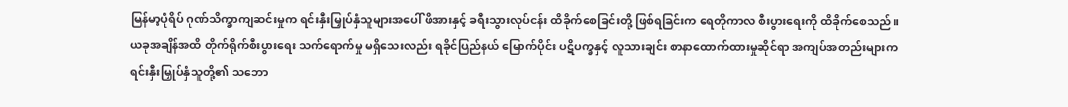မြန်မာ့ပုံရိပ် ဂုဏ်သိက္ခာကျဆင်းမှုက ရင်းနှီးမြှုပ်နှံသူများအပေါ် ဖိအားနှင့် ခရီးသွားလုပ်ငန်း ထိခိုက်စေခြင်းတို့ ဖြစ်ရခြင်းက ရေတိုကာလ စီးပွားရေးကို ထိခိုက်စေသည်။ ယခုအချိန်အထိ တိုက်ရိုက်စီးပွားရေး သက်ရောက်မှု မရှိသေးလည်း ရခိုင်ပြည်နယ် မြောက်ပိုင်း ပဋိပက္ခနှင့် လူသားချင်း စာနာထောက်ထားမှုဆိုင်ရာ အကျပ်အတည်းများက ရင်းနှီးမြှုပ်နှံသူတို့၏ သဘော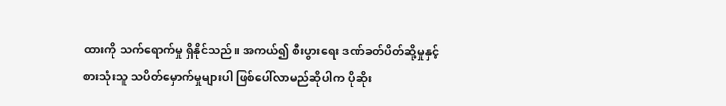ထားကို သက်ရောက်မှု ရှိနိုင်သည်။ အကယ်၍ စီးပွားရေး ဒဏ်ခတ်ပိတ်ဆို့မှုနှင့် စားသုံးသူ သပိတ်မှောက်မှုများပါ ဖြစ်ပေါ်လာမည်ဆိုပါက ပိုဆိုး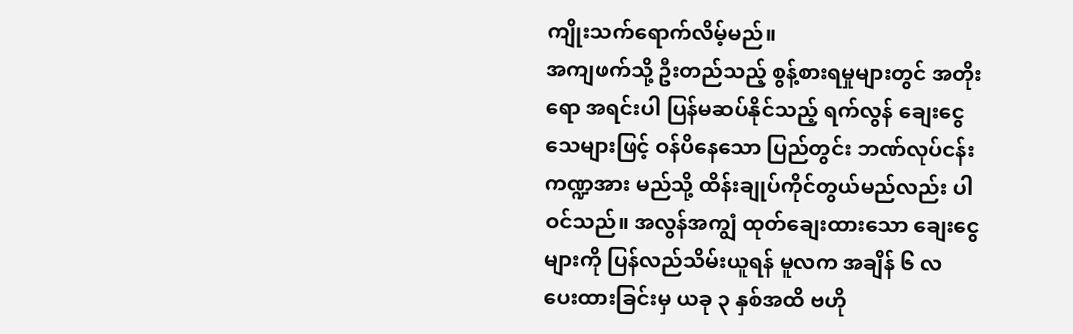ကျိုးသက်ရောက်လိမ့်မည်။
အကျဖက်သို့ ဦးတည်သည့် စွန့်စားရမှုများတွင် အတိုးရော အရင်းပါ ပြန်မဆပ်နိုင်သည့် ရက်လွန် ချေးငွေသေများဖြင့် ဝန်ပိနေသော ပြည်တွင်း ဘဏ်လုပ်ငန်းကဏ္ဍအား မည်သို့ ထိန်းချုပ်ကိုင်တွယ်မည်လည်း ပါဝင်သည်။ အလွန်အကျွံ ထုတ်ချေးထားသော ချေးငွေများကို ပြန်လည်သိမ်းယူရန် မူလက အချိန် ၆ လ ပေးထားခြင်းမှ ယခု ၃ နှစ်အထိ ဗဟို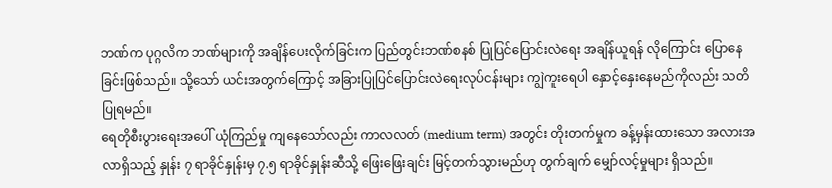ဘဏ်က ပုဂ္ဂလိက ဘဏ်များကို အချိန်ပေးလိုက်ခြင်းက ပြည်တွင်းဘဏ်စနစ် ပြုပြင်ပြောင်းလဲရေး အချိန်ယူရန် လိုကြောင်း ပြောနေခြင်းဖြစ်သည်။ သို့သော် ယင်းအတွက်ကြောင့် အခြားပြုပြင်ပြောင်းလဲရေးလုပ်ငန်းများ ကျွဲကူးရေပါ နှောင့်နှေးနေမည်ကိုလည်း သတိပြုရမည်။
ရေတိုစီးပွားရေးအပေါ် ယုံကြည်မှု ကျနေသော်လည်း ကာလလတ် (medium term) အတွင်း တိုးတက်မှုက ခန့်မှန်းထားသော အလားအလာရှိသည့် နှုန်း ၇ ရာခိုင်နှုန်းမှ ၇.၅ ရာခိုင်နှုန်းဆီသို့ ဖြေးဖြေးချင်း မြင့်တက်သွားမည်ဟု တွက်ချက် မျှော်လင့်မှုများ ရှိသည်။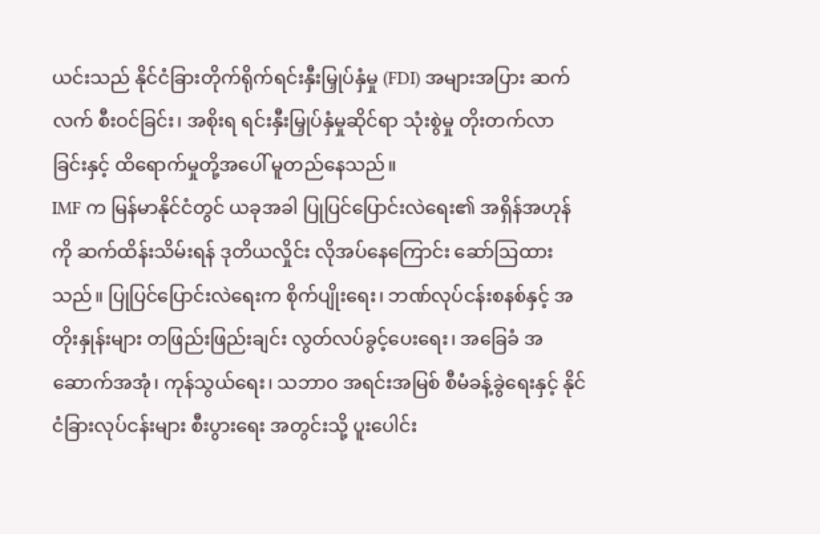ယင်းသည် နိုင်ငံခြားတိုက်ရိုက်ရင်းနှီးမြှုပ်နှံမှု (FDI) အများအပြား ဆက်လက် စီးဝင်ခြင်း၊ အစိုးရ ရင်းနှီးမြှုပ်နှံမှုဆိုင်ရာ သုံးစွဲမှု တိုးတက်လာခြင်းနှင့် ထိရောက်မှုတို့အပေါ် မူတည်နေသည်။
IMF က မြန်မာနိုင်ငံတွင် ယခုအခါ ပြုပြင်ပြောင်းလဲရေး၏ အရှိန်အဟုန်ကို ဆက်ထိန်းသိမ်းရန် ဒုတိယလှိုင်း လိုအပ်နေကြောင်း ဆော်ဩထားသည်။ ပြုပြင်ပြောင်းလဲရေးက စိုက်ပျိုးရေး၊ ဘဏ်လုပ်ငန်းစနစ်နှင့် အတိုးနှုန်းများ တဖြည်းဖြည်းချင်း လွတ်လပ်ခွင့်ပေးရေး၊ အခြေခံ အဆောက်အအုံ၊ ကုန်သွယ်ရေး၊ သဘာဝ အရင်းအမြစ် စီမံခန့်ခွဲရေးနှင့် နိုင်ငံခြားလုပ်ငန်းများ စီးပွားရေး အတွင်းသို့ ပူးပေါင်း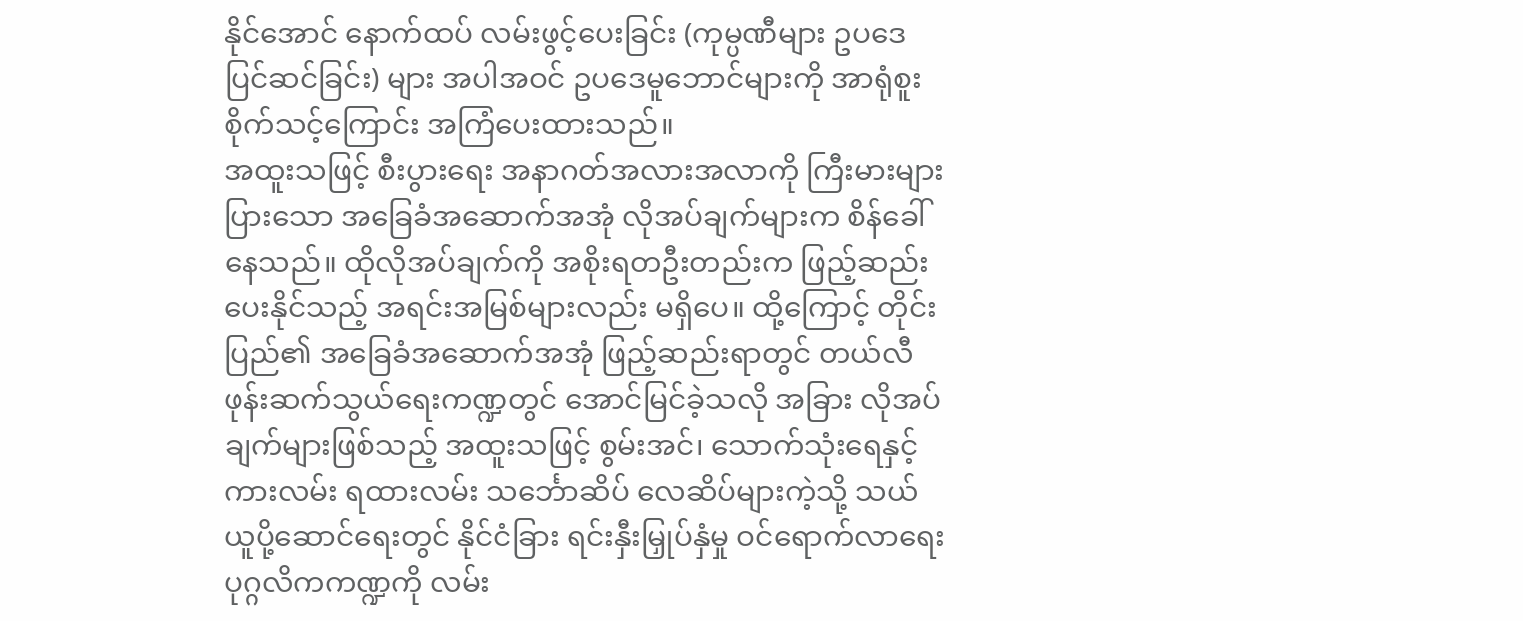နိုင်အောင် နောက်ထပ် လမ်းဖွင့်ပေးခြင်း (ကုမ္ပဏီများ ဥပဒေပြင်ဆင်ခြင်း) များ အပါအဝင် ဥပဒေမူဘောင်များကို အာရုံစူးစိုက်သင့်ကြောင်း အကြံပေးထားသည်။
အထူးသဖြင့် စီးပွားရေး အနာဂတ်အလားအလာကို ကြီးမားများပြားသော အခြေခံအဆောက်အအုံ လိုအပ်ချက်များက စိန်ခေါ်နေသည်။ ထိုလိုအပ်ချက်ကို အစိုးရတဦးတည်းက ဖြည့်ဆည်းပေးနိုင်သည့် အရင်းအမြစ်များလည်း မရှိပေ။ ထို့ကြောင့် တိုင်းပြည်၏ အခြေခံအဆောက်အအုံ ဖြည့်ဆည်းရာတွင် တယ်လီဖုန်းဆက်သွယ်ရေးကဏ္ဍတွင် အောင်မြင်ခဲ့သလို အခြား လိုအပ်ချက်များဖြစ်သည့် အထူးသဖြင့် စွမ်းအင်၊ သောက်သုံးရေနှင့် ကားလမ်း ရထားလမ်း သင်္ဘောဆိပ် လေဆိပ်များကဲ့သို့ သယ်ယူပို့ဆောင်ရေးတွင် နိုင်ငံခြား ရင်းနှီးမြှုပ်နှံမှု ဝင်ရောက်လာရေး ပုဂ္ဂလိကကဏ္ဍကို လမ်း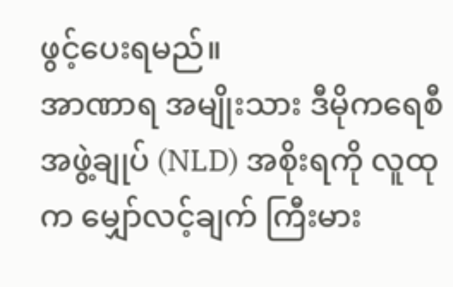ဖွင့်ပေးရမည်။
အာဏာရ အမျိုးသား ဒီမိုကရေစီ အဖွဲ့ချုပ် (NLD) အစိုးရကို လူထုက မျှော်လင့်ချက် ကြီးမား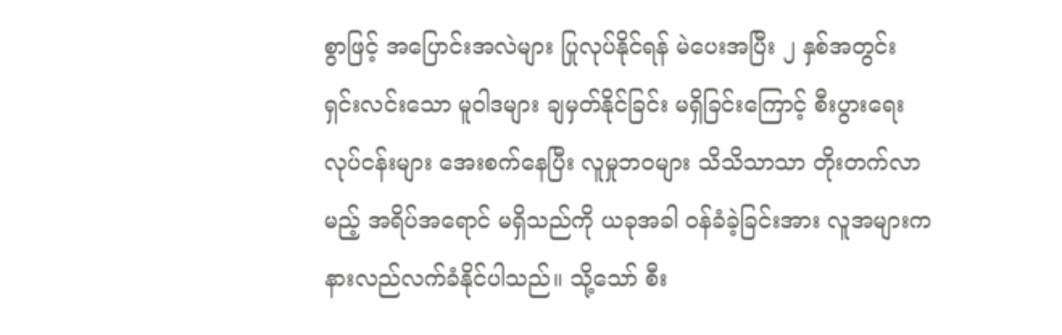စွာဖြင့် အပြောင်းအလဲများ ပြုလုပ်နိုင်ရန် မဲပေးအပြီး ၂ နှစ်အတွင်း ရှင်းလင်းသော မူဝါဒများ ချမှတ်နိုင်ခြင်း မရှိခြင်းကြောင့် စီးပွားရေးလုပ်ငန်းများ အေးစက်နေပြီး လူမှုဘဝများ သိသိသာသာ တိုးတက်လာမည့် အရိပ်အရောင် မရှိသည်ကို ယခုအခါ ဝန်ခံခဲ့ခြင်းအား လူအများက နားလည်လက်ခံနိုင်ပါသည်။ သို့သော် စီး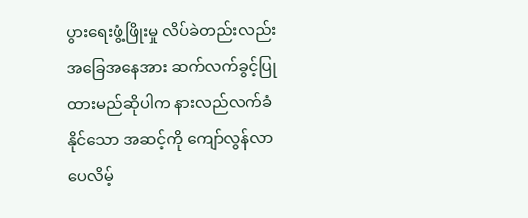ပွားရေးဖွံ့ဖြိုးမှု လိပ်ခဲတည်းလည်း အခြေအနေအား ဆက်လက်ခွင့်ပြုထားမည်ဆိုပါက နားလည်လက်ခံနိုင်သော အဆင့်ကို ကျော်လွန်လာပေလိမ့်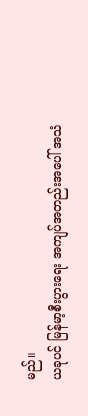မည်။
ယခုပင် မြန်မာ့စီးပွားရေး အကျပ်အတည်းအပေါ် အသံ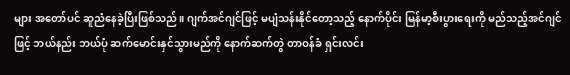များ အတော်ပင် ဆူညံနေခဲ့ပြီးဖြစ်သည်။ ဂျက်အင်ဂျင်ဖြင့် မပျံသန်းနိုင်တော့သည့် နောက်ပိုင်း မြန်မာ့စီးပွားရေးကို မည်သည့်အင်ဂျင်ဖြင့် ဘယ်နည်း ဘယ်ပုံ ဆက်မောင်းနှင်သွားမည်ကို နောက်ဆက်တွဲ တာဝန်ခံ ရှင်းလင်း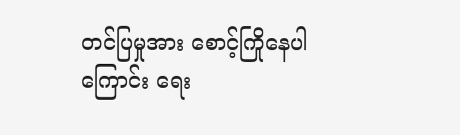တင်ပြမှုအား စောင့်ကြိုနေပါကြောင်း ရေး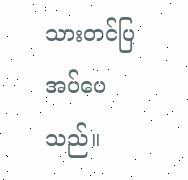သားတင်ပြအပ်ပေသည်။